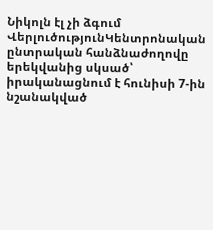Նիկոլն էլ չի ձգում
ՎերլուծությունԿենտրոնական ընտրական հանձնաժողովը երեկվանից սկսած՝ իրականացնում է հունիսի 7-ին նշանակված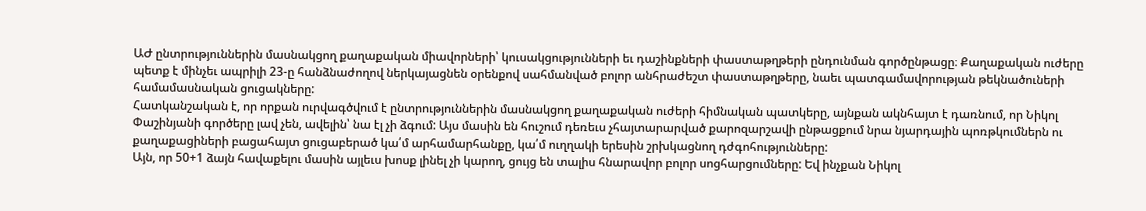ԱԺ ընտրություններին մասնակցող քաղաքական միավորների՝ կուսակցությունների եւ դաշինքների փաստաթղթերի ընդունման գործընթացը։ Քաղաքական ուժերը պետք է մինչեւ ապրիլի 23-ը հանձնաժողով ներկայացնեն օրենքով սահմանված բոլոր անհրաժեշտ փաստաթղթերը, նաեւ պատգամավորության թեկնածուների համամասնական ցուցակները:
Հատկանշական է, որ որքան ուրվագծվում է ընտրություններին մասնակցող քաղաքական ուժերի հիմնական պատկերը, այնքան ակնհայտ է դառնում, որ Նիկոլ Փաշինյանի գործերը լավ չեն, ավելին՝ նա էլ չի ձգում: Այս մասին են հուշում դեռեւս չհայտարարված քարոզարշավի ընթացքում նրա նյարդային պոռթկումներն ու քաղաքացիների բացահայտ ցուցաբերած կա՛մ արհամարհանքը, կա՛մ ուղղակի երեսին շրխկացնող դժգոհությունները:
Այն, որ 50+1 ձայն հավաքելու մասին այլեւս խոսք լինել չի կարող, ցույց են տալիս հնարավոր բոլոր սոցհարցումները: Եվ ինչքան Նիկոլ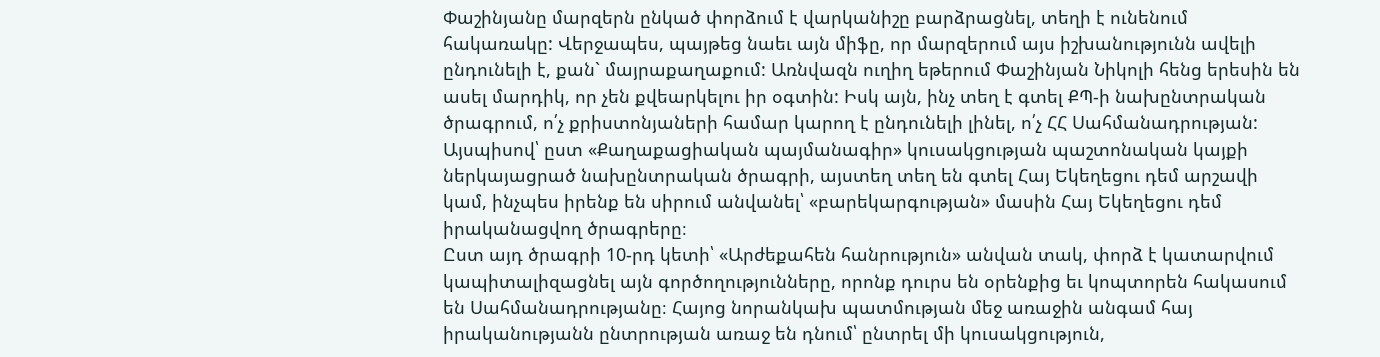Փաշինյանը մարզերն ընկած փորձում է վարկանիշը բարձրացնել, տեղի է ունենում հակառակը: Վերջապես, պայթեց նաեւ այն միֆը, որ մարզերում այս իշխանությունն ավելի ընդունելի է, քան` մայրաքաղաքում: Առնվազն ուղիղ եթերում Փաշինյան Նիկոլի հենց երեսին են ասել մարդիկ, որ չեն քվեարկելու իր օգտին: Իսկ այն, ինչ տեղ է գտել ՔՊ-ի նախընտրական ծրագրում, ո՛չ քրիստոնյաների համար կարող է ընդունելի լինել, ո՛չ ՀՀ Սահմանադրության:
Այսպիսով՝ ըստ «Քաղաքացիական պայմանագիր» կուսակցության պաշտոնական կայքի ներկայացրած նախընտրական ծրագրի, այստեղ տեղ են գտել Հայ Եկեղեցու դեմ արշավի կամ, ինչպես իրենք են սիրում անվանել՝ «բարեկարգության» մասին Հայ Եկեղեցու դեմ իրականացվող ծրագրերը։
Ըստ այդ ծրագրի 10-րդ կետի՝ «Արժեքահեն հանրություն» անվան տակ, փորձ է կատարվում կապիտալիզացնել այն գործողությունները, որոնք դուրս են օրենքից եւ կոպտորեն հակասում են Սահմանադրությանը։ Հայոց նորանկախ պատմության մեջ առաջին անգամ հայ իրականությանն ընտրության առաջ են դնում՝ ընտրել մի կուսակցություն,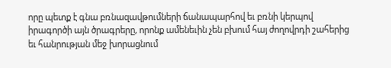որը պետք է գնա բռնազավթումների ճանապարհով եւ բռնի կերպով իրագործի այն ծրագրերը, որոնք ամենեւին չեն բխում հայ ժողովրդի շահերից եւ հանրության մեջ խորացնում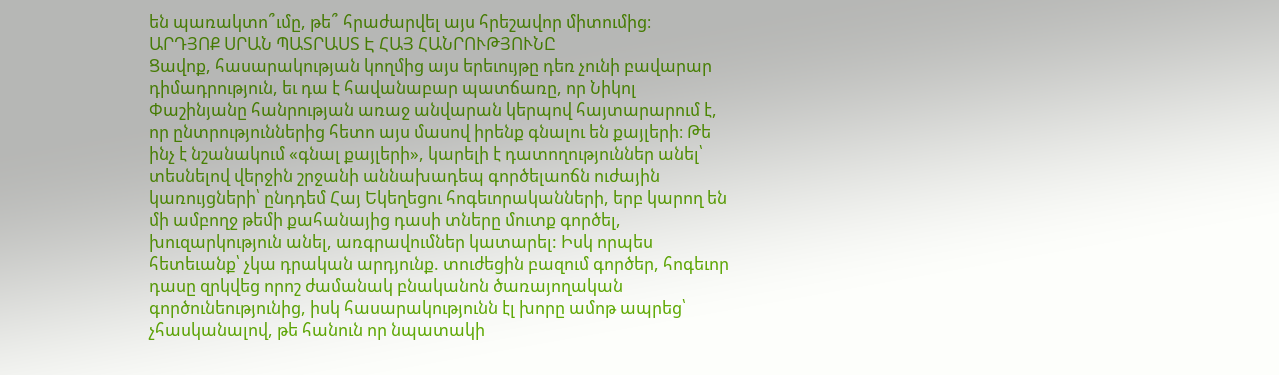են պառակտո՞ւմը, թե՞ հրաժարվել այս հրեշավոր միտումից։
ԱՐԴՅՈՔ ՍՐԱՆ ՊԱՏՐԱՍՏ Է ՀԱՅ ՀԱՆՐՈՒԹՅՈՒՆԸ
Ցավոք, հասարակության կողմից այս երեւույթը դեռ չունի բավարար դիմադրություն, եւ դա է հավանաբար պատճառը, որ Նիկոլ Փաշինյանը հանրության առաջ անվարան կերպով հայտարարում է, որ ընտրություններից հետո այս մասով իրենք գնալու են քայլերի։ Թե ինչ է նշանակում «գնալ քայլերի», կարելի է դատողություններ անել՝ տեսնելով վերջին շրջանի աննախադեպ գործելաոճն ուժային կառույցների՝ ընդդեմ Հայ Եկեղեցու հոգեւորականների, երբ կարող են մի ամբողջ թեմի քահանայից դասի տները մուտք գործել, խուզարկություն անել, առգրավումներ կատարել: Իսկ որպես հետեւանք՝ չկա դրական արդյունք. տուժեցին բազում գործեր, հոգեւոր դասը զրկվեց որոշ ժամանակ բնականոն ծառայողական գործունեությունից, իսկ հասարակությունն էլ խորը ամոթ ապրեց՝ չհասկանալով, թե հանուն որ նպատակի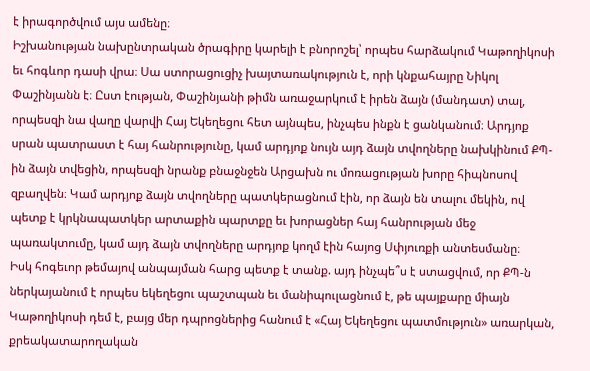է իրագործվում այս ամենը։
Իշխանության նախընտրական ծրագիրը կարելի է բնորոշել՝ որպես հարձակում Կաթողիկոսի եւ հոգևոր դասի վրա։ Սա ստորացուցիչ խայտառակություն է, որի կնքահայրը Նիկոլ Փաշինյանն է։ Ըստ էության, Փաշինյանի թիմն առաջարկում է իրեն ձայն (մանդատ) տալ, որպեսզի նա վաղը վարվի Հայ Եկեղեցու հետ այնպես, ինչպես ինքն է ցանկանում։ Արդյոք սրան պատրաստ է հայ հանրությունը, կամ արդյոք նույն այդ ձայն տվողները նախկինում ՔՊ-ին ձայն տվեցին, որպեսզի նրանք բնաջնջեն Արցախն ու մոռացության խորը հիպնոսով զբաղվեն։ Կամ արդյոք ձայն տվողները պատկերացնում էին, որ ձայն են տալու մեկին, ով պետք է կրկնապատկեր արտաքին պարտքը եւ խորացներ հայ հանրության մեջ պառակտումը, կամ այդ ձայն տվողները արդյոք կողմ էին հայոց Սփյուռքի անտեսմանը։
Իսկ հոգեւոր թեմայով անպայման հարց պետք է տանք. այդ ինչպե՞ս է ստացվում, որ ՔՊ-ն ներկայանում է որպես եկեղեցու պաշտպան եւ մանիպուլացնում է, թե պայքարը միայն Կաթողիկոսի դեմ է, բայց մեր դպրոցներից հանում է «Հայ Եկեղեցու պատմություն» առարկան, քրեակատարողական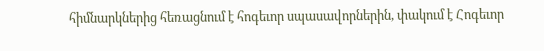հիմնարկներից հեռացնում է հոգեւոր սպասավորներին, փակում է Հոգեւոր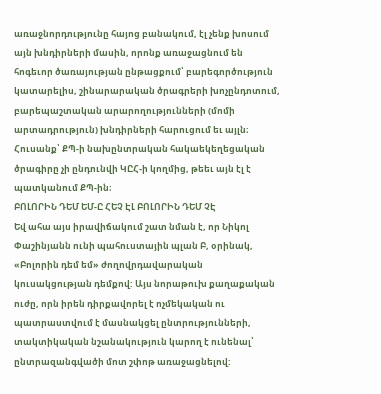առաջնորդությունը հայոց բանակում, էլ չենք խոսում այն խնդիրների մասին, որոնք առաջացնում են հոգեւոր ծառայության ընթացքում՝ բարեգործություն կատարելիս, շինարարական ծրագրերի խոչընդոտում, բարեպաշտական արարողությունների (մոմի արտադրություն) խնդիրների հարուցում եւ այլն։ Հուսանք՝ ՔՊ-ի նախընտրական հակաեկեղեցական ծրագիրը չի ընդունվի ԿԸՀ-ի կողմից, թեեւ այն էլ է պատկանում ՔՊ-ին։
ԲՈԼՈՐԻՆ ԴԵՄ ԵՄ-Ը ՀԵՉ ԷԼ ԲՈԼՈՐԻՆ ԴԵՄ ՉԷ
Եվ ահա այս իրավիճակում շատ նման է, որ Նիկոլ Փաշինյանն ունի պահուստային պլան Բ, օրինակ, «Բոլորին դեմ եմ» ժողովրդավարական կուսակցության դեմքով: Այս նորաթուխ քաղաքական ուժը, որն իրեն դիրքավորել է ոչմեկական ու պատրաստվում է մասնակցել ընտրությունների, տակտիկական նշանակություն կարող է ունենալ՝ ընտրազանգվածի մոտ շփոթ առաջացնելով: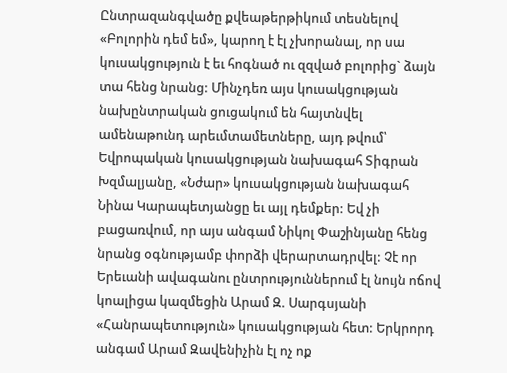Ընտրազանգվածը քվեաթերթիկում տեսնելով «Բոլորին դեմ եմ», կարող է էլ չխորանալ, որ սա կուսակցություն է եւ հոգնած ու զզված բոլորից` ձայն տա հենց նրանց: Մինչդեռ այս կուսակցության նախընտրական ցուցակում են հայտնվել ամենաթունդ արեւմտամետները, այդ թվում՝ Եվրոպական կուսակցության նախագահ Տիգրան Խզմալյանը, «Նժար» կուսակցության նախագահ Նինա Կարապետյանցը եւ այլ դեմքեր: Եվ չի բացառվում, որ այս անգամ Նիկոլ Փաշինյանը հենց նրանց օգնությամբ փորձի վերարտադրվել: Չէ որ Երեւանի ավագանու ընտրություններում էլ նույն ոճով կոալիցա կազմեցին Արամ Զ. Սարգսյանի «Հանրապետություն» կուսակցության հետ: Երկրորդ անգամ Արամ Զավենիչին էլ ոչ ոք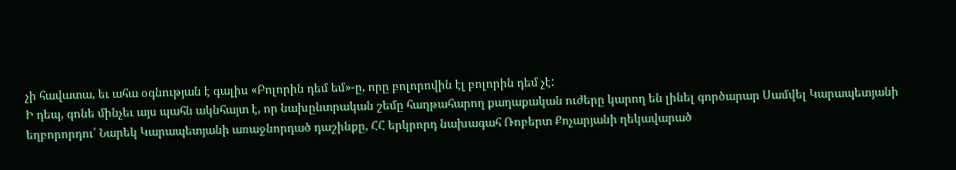չի հավատա, եւ ահա օգնության է գալիս «Բոլորին դեմ եմ»-ը, որը բոլորովին էլ բոլորին դեմ չէ:
Ի դեպ, գոնե մինչեւ այս պահն ակնհայտ է, որ նախընտրական շեմը հաղթահարող քաղաքական ուժերը կարող են լինել գործարար Սամվել Կարապետյանի եղբորորդու՝ Նարեկ Կարապետյանի առաջնորդած դաշինքը, ՀՀ երկրորդ նախագահ Ռոբերտ Քոչարյանի ղեկավարած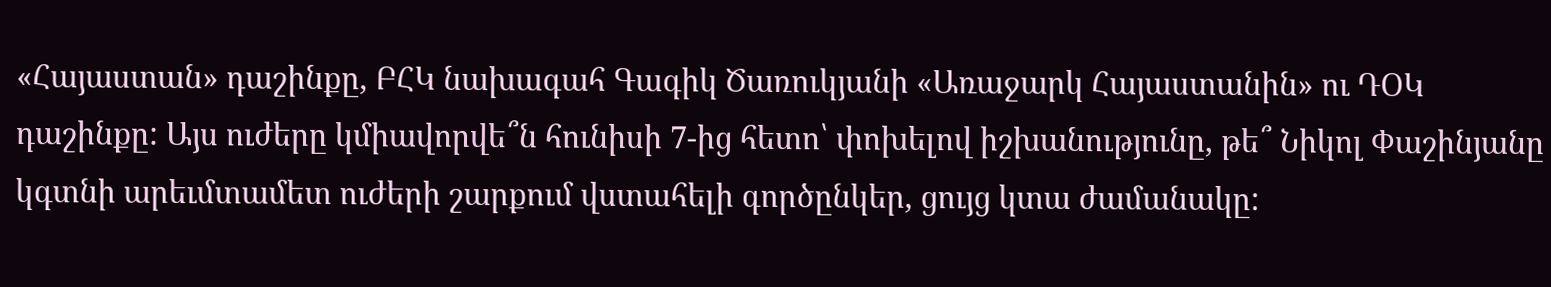«Հայաստան» դաշինքը, ԲՀԿ նախագահ Գագիկ Ծառուկյանի «Առաջարկ Հայաստանին» ու ԴՕԿ դաշինքը: Այս ուժերը կմիավորվե՞ն հունիսի 7-ից հետո՝ փոխելով իշխանությունը, թե՞ Նիկոլ Փաշինյանը կգտնի արեւմտամետ ուժերի շարքում վստահելի գործընկեր, ցույց կտա ժամանակը: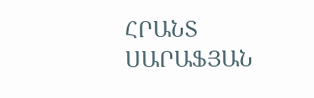ՀՐԱՆՏ ՍԱՐԱՖՅԱՆ